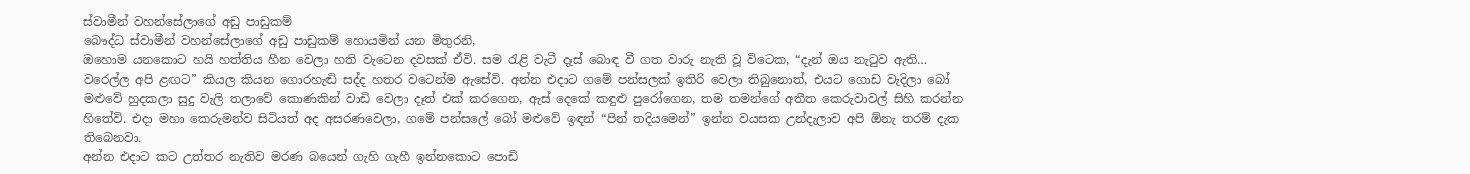ස්වාමීන් වහන්සේලාගේ අඩු පාඩුකම්
බෞද්ධ ස්වාමීන් වහන්සේලාගේ අඩු පාඩුකම් හොයමින් යන මිතුරනි,
ඔහොම යනකොට හයි හත්තිය හීන වෙලා හති වැටෙන දවසක් ඒවි. සම රැළි වැටී දෑස් බොඳ වී ගත වාරු නැති වූ විටෙක, “දැන් ඔය නැටුව ඇති… වරෙල්ල අපි ළඟට” කියල කියන ගොරහැඬි සද්ද හතර වටෙන්ම ඇසේවි. අන්න එදාට ගමේ පන්සලක් ඉතිරි වෙලා තිබුනොත්, එයට ගොඩ වැදිලා බෝ මළුවේ හුදකලා සුදු වැලි තලාවේ කොණකින් වාඩි වෙලා දෑත් එක් කරගෙන, ඇස් දෙකේ කඳුළු පුරෝගෙන, තම තමන්ගේ අතීත කෙරුවාවල් සිහි කරන්න හිතේවි. එදා මහා කෙරුමන්ව සිටියත් අද අසරණවෙලා, ගමේ පන්සලේ බෝ මළුවේ ඉඳන් “පින් තදියමෙන්” ඉන්න වයසක උන්දැලාව අපි ඕනැ තරම් දැක තිබෙනවා.
අන්න එදාට කට උත්තර නැතිව මරණ බයෙන් ගැහි ගැහී ඉන්නකොට පොඩි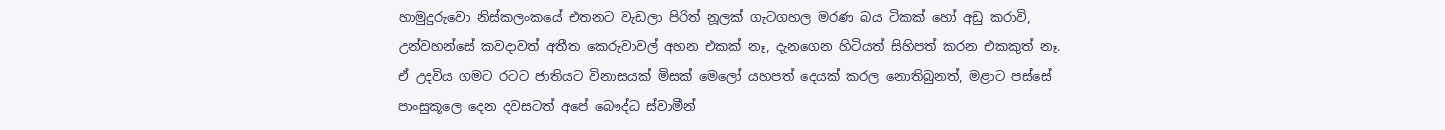හාමුදුරුවො නිස්කලංකයේ එතනට වැඩලා පිරිත් නූලක් ගැටගහල මරණ බය ටිකක් හෝ අඩු කරාවි, උන්වහන්සේ කවදාවත් අතීත කෙරුවාවල් අහන එකක් නෑ, දැනගෙන හිටියත් සිහිපත් කරන එකකුත් නෑ.
ඒ උදවිය ගමට රටට ජාතියට විනාසයක් මිසක් මෙලෝ යහපත් දෙයක් කරල නොතිබුනත්, මළාට පස්සේ පාංසුකූලෙ දෙන දවසටත් අපේ බෞද්ධ ස්වාමීන්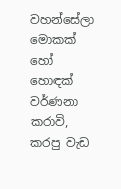වහන්සේලා මොකක් හෝ හොඳක් වර්ණනා කරාවි, කරපු වැඩ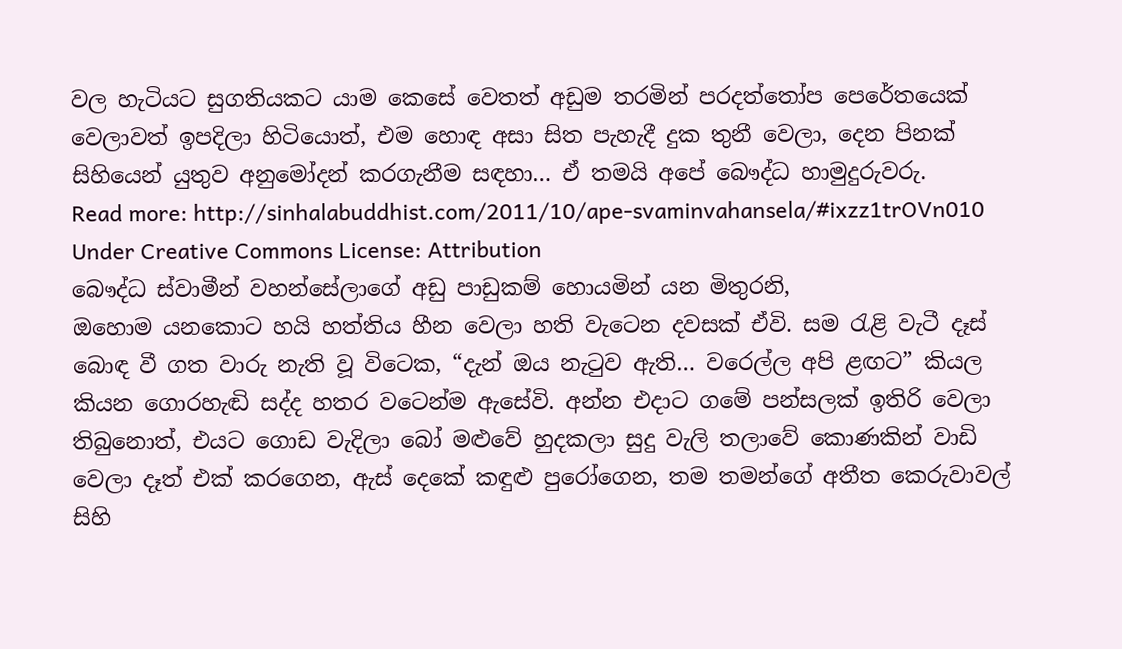වල හැටියට සුගතියකට යාම කෙසේ වෙතත් අඩුම තරමින් පරදත්තෝප පෙරේතයෙක් වෙලාවත් ඉපදිලා හිටියොත්, එම හොඳ අසා සිත පැහැදී දුක තුනී වෙලා, දෙන පිනක් සිහියෙන් යුතුව අනුමෝදන් කරගැනීම සඳහා… ඒ තමයි අපේ බෞද්ධ හාමුදුරුවරු.
Read more: http://sinhalabuddhist.com/2011/10/ape-svaminvahansela/#ixzz1trOVn010
Under Creative Commons License: Attribution
බෞද්ධ ස්වාමීන් වහන්සේලාගේ අඩු පාඩුකම් හොයමින් යන මිතුරනි,
ඔහොම යනකොට හයි හත්තිය හීන වෙලා හති වැටෙන දවසක් ඒවි. සම රැළි වැටී දෑස් බොඳ වී ගත වාරු නැති වූ විටෙක, “දැන් ඔය නැටුව ඇති… වරෙල්ල අපි ළඟට” කියල කියන ගොරහැඬි සද්ද හතර වටෙන්ම ඇසේවි. අන්න එදාට ගමේ පන්සලක් ඉතිරි වෙලා තිබුනොත්, එයට ගොඩ වැදිලා බෝ මළුවේ හුදකලා සුදු වැලි තලාවේ කොණකින් වාඩි වෙලා දෑත් එක් කරගෙන, ඇස් දෙකේ කඳුළු පුරෝගෙන, තම තමන්ගේ අතීත කෙරුවාවල් සිහි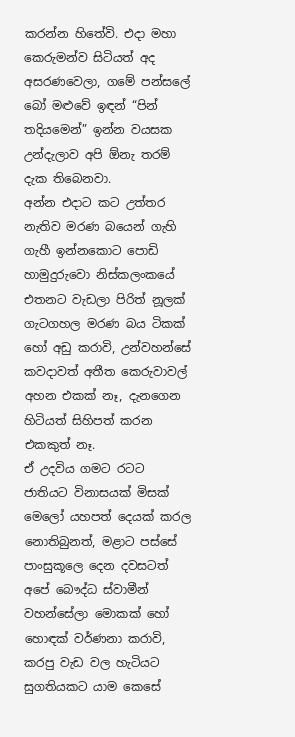කරන්න හිතේවි. එදා මහා කෙරුමන්ව සිටියත් අද අසරණවෙලා, ගමේ පන්සලේ බෝ මළුවේ ඉඳන් “පින් තදියමෙන්” ඉන්න වයසක උන්දැලාව අපි ඕනැ තරම් දැක තිබෙනවා.
අන්න එදාට කට උත්තර නැතිව මරණ බයෙන් ගැහි ගැහී ඉන්නකොට පොඩි හාමුදුරුවො නිස්කලංකයේ එතනට වැඩලා පිරිත් නූලක් ගැටගහල මරණ බය ටිකක් හෝ අඩු කරාවි, උන්වහන්සේ කවදාවත් අතීත කෙරුවාවල් අහන එකක් නෑ, දැනගෙන හිටියත් සිහිපත් කරන එකකුත් නෑ.
ඒ උදවිය ගමට රටට ජාතියට විනාසයක් මිසක් මෙලෝ යහපත් දෙයක් කරල නොතිබුනත්, මළාට පස්සේ පාංසුකූලෙ දෙන දවසටත් අපේ බෞද්ධ ස්වාමීන් වහන්සේලා මොකක් හෝ හොඳක් වර්ණනා කරාවි, කරපු වැඩ වල හැටියට සුගතියකට යාම කෙසේ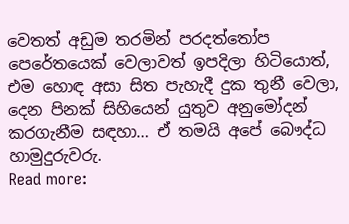වෙතත් අඩුම තරමින් පරදත්තෝප පෙරේතයෙක් වෙලාවත් ඉපදිලා හිටියොත්, එම හොඳ අසා සිත පැහැදී දුක තුනී වෙලා, දෙන පිනක් සිහියෙන් යුතුව අනුමෝදන් කරගැනීම සඳහා… ඒ තමයි අපේ බෞද්ධ හාමුදුරුවරු.
Read more: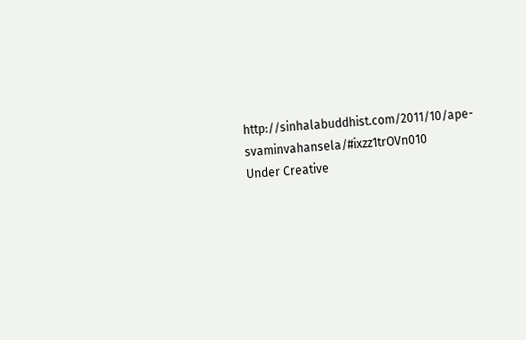http://sinhalabuddhist.com/2011/10/ape-svaminvahansela/#ixzz1trOVn010
Under Creative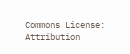Commons License: Attribution